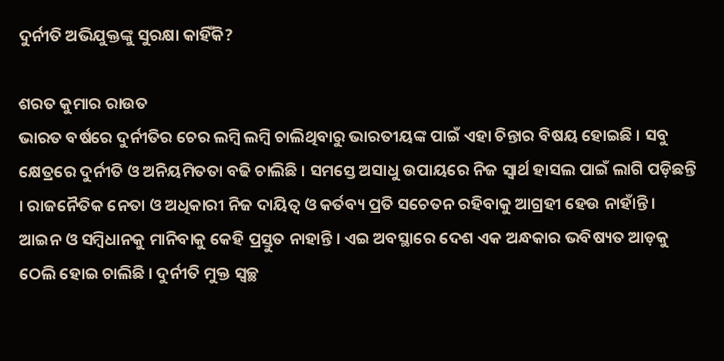ଦୁର୍ନୀତି ଅଭିଯୁକ୍ତଙ୍କୁ ସୁରକ୍ଷା କାହିଁକି?

ଶରତ କୁମାର ରାଉତ
ଭାରତ ବର୍ଷରେ ଦୁର୍ନୀତିର ଚେର ଲମ୍ବି ଲମ୍ବି ଚାଲିଥିବାରୁ ଭାରତୀୟଙ୍କ ପାଇଁ ଏହା ଚିନ୍ତାର ବିଷୟ ହୋଇଛି । ସବୁ କ୍ଷେତ୍ରରେ ଦୁର୍ନୀତି ଓ ଅନିୟମିତତା ବଢି ଚାଲିଛି । ସମସ୍ତେ ଅସାଧୁ ଉପାୟରେ ନିଜ ସ୍ୱାର୍ଥ ହାସଲ ପାଇଁ ଲାଗି ପଡ଼ିଛନ୍ତି । ରାଜନୈତିକ ନେତା ଓ ଅଧିକାରୀ ନିଜ ଦାୟିତ୍ୱ ଓ କର୍ତବ୍ୟ ପ୍ରତି ସଚେତନ ରହିବାକୁ ଆଗ୍ରହୀ ହେଉ ନାହାଁନ୍ତି । ଆଇନ ଓ ସମ୍ବିଧାନକୁ ମାନିବାକୁ କେହି ପ୍ରସ୍ତୁତ ନାହାନ୍ତି । ଏଇ ଅବସ୍ଥାରେ ଦେଶ ଏକ ଅନ୍ଧକାର ଭବିଷ୍ୟତ ଆଡ଼କୁ ଠେଲି ହୋଇ ଚାଲିଛି । ଦୁର୍ନୀତି ମୁକ୍ତ ସ୍ୱଚ୍ଛ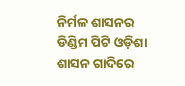ନିର୍ମଳ ଶାସନର ଡିଣ୍ଡିମ ପିଟି ଓଡ଼ିଶା ଶାସନ ଗାଦିରେ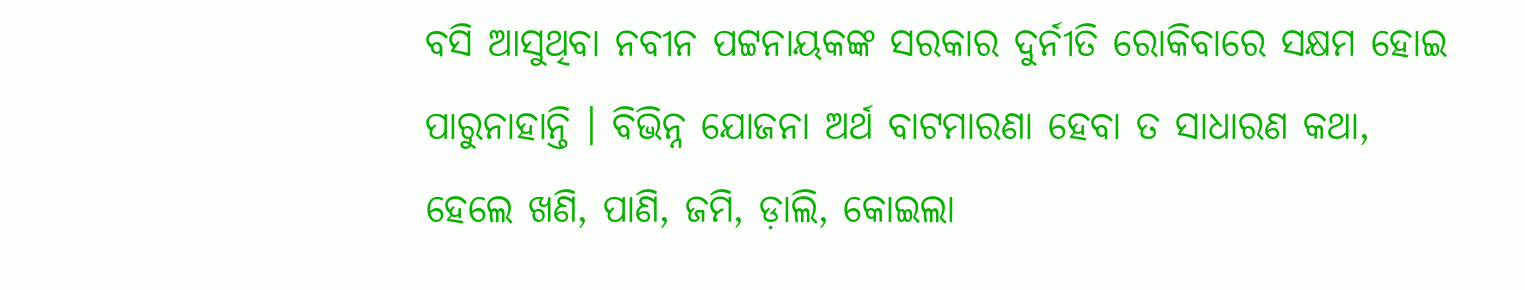ବସି ଆସୁଥିବା ନବୀନ ପଟ୍ଟନାୟକଙ୍କ ସରକାର ଦୁର୍ନୀତି ରୋକିବାରେ ସକ୍ଷମ ହୋଇ ପାରୁନାହାନ୍ତି । ବିଭିନ୍ନ ଯୋଜନା ଅର୍ଥ ବାଟମାରଣା ହେବା ତ ସାଧାରଣ କଥା, ହେଲେ ଖଣି, ପାଣି, ଜମି, ଡ଼ାଲି, କୋଇଲା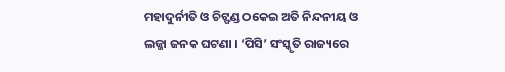ମହାଦୁର୍ନୀତି ଓ ଚିଟ୍ଫଣ୍ଡ ଠକେଇ ଅତି ନିନ୍ଦନୀୟ ଓ ଲଜ୍ଜା ଜନକ ଘଟଣା । ‘ପିସି’ ସଂସ୍କୃତି ରାଜ୍ୟରେ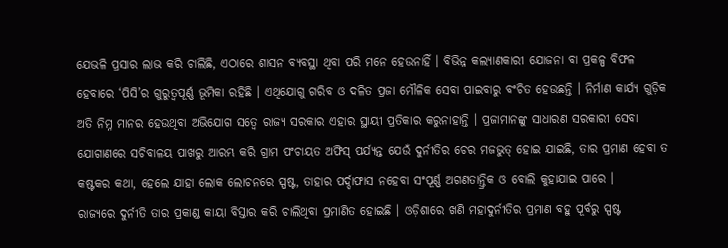ଯେଭଳି ପ୍ରସାର ଲାଭ କରି ଚାଲିଛି, ଏଠାରେ ଶାସନ ବ୍ୟବସ୍ଥା ଥିବା ପରି ମନେ ହେଉନାହିଁ । ବିଭିନ୍ନ କଲ୍ୟାଣକାରୀ ଯୋଜନା ବା ପ୍ରକଳ୍ପ ବିଫଳ ହେବାରେ ‘ପିସି’ର ଗୁରୁତ୍ୱପୂର୍ଣ୍ଣ ଭୂମିକା ରହିଛି । ଏଥିଯୋଗୁ ଗରିବ ଓ ଦଳିତ ପ୍ରଜା ମୌଳିକ ସେବା ପାଇବାରୁ ବଂଚିତ ହେଉଛନ୍ତି । ନିର୍ମାଣ କାର୍ଯ୍ୟ ଗୁଡ଼ିକ ଅତି ନିମ୍ନ ମାନର ହେଉଥିବା ଅଭିଯୋଗ ସତ୍ୱେ ରାଜ୍ୟ ସରକାର ଏହାର ସ୍ଥାୟୀ ପ୍ରତିକାର କରୁନାହାନ୍ତି । ପ୍ରଜାମାନଙ୍କୁ ସାଧାରଣ ସରକାରୀ ସେବା ଯୋଗାଣରେ ସଚିବାଳୟ ପାଖରୁ ଆରମ୍ଭ କରି ଗ୍ରାମ ପଂଚାୟତ ଅଫିସ୍ ପର୍ଯ୍ୟନ୍ତ ଯେଉଁ ଦୁର୍ନୀତିର ଚେର ମଜଭୁତ୍ ହୋଇ ଯାଇଛି, ତାର ପ୍ରମାଣ ହେବା ତ କଷ୍ଟକର କଥା, ହେଲେ ଯାହା ଲୋକ ଲୋଚନରେ ସ୍ପଷ୍ଟ, ତାହାର ପର୍ଦ୍ଦାଫାସ ନହେବା ସଂପୂର୍ଣ୍ଣ ଅଗଣତାନ୍ତ୍ରିକ ଓ ବୋଲି କୁହାଯାଇ ପାରେ ।
ରାଜ୍ୟରେ ଦୁର୍ନୀତି ତାର ପ୍ରକାଣ୍ଡ କାୟା ବିସ୍ତାର କରି ଚାଲିଥିବା ପ୍ରମାଣିତ ହୋଇଛି । ଓଡ଼ିଶାରେ ଖଣି ମହାଦୁର୍ନୀତିର ପ୍ରମାଣ ବହୁ ପୂର୍ବରୁ ସ୍ପଷ୍ଟ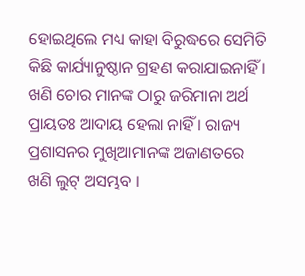ହୋଇଥିଲେ ମଧ୍ୟ କାହା ବିରୁଦ୍ଧରେ ସେମିତି କିଛି କାର୍ଯ୍ୟାନୁଷ୍ଠାନ ଗ୍ରହଣ କରାଯାଇନାହିଁ । ଖଣି ଚୋର ମାନଙ୍କ ଠାରୁ ଜରିମାନା ଅର୍ଥ ପ୍ରାୟତଃ ଆଦାୟ ହେଲା ନାହିଁ । ରାଜ୍ୟ ପ୍ରଶାସନର ମୁଖିଆମାନଙ୍କ ଅଜାଣତରେ ଖଣି ଲୁଟ୍ ଅସମ୍ଭବ ।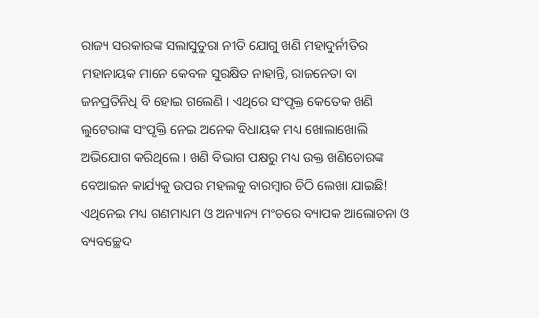ରାଜ୍ୟ ସରକାରଙ୍କ ସଲାସୁତୁରା ନୀତି ଯୋଗୁ ଖଣି ମହାଦୁର୍ନୀତିର ମହାନାୟକ ମାନେ କେବଳ ସୁରକ୍ଷିତ ନାହାନ୍ତି, ରାଜନେତା ବା ଜନପ୍ରତିନିଧି ବି ହୋଇ ଗଲେଣି । ଏଥିରେ ସଂପୃକ୍ତ କେତେକ ଖଣି ଲୁଟେରାଙ୍କ ସଂପୃକ୍ତି ନେଇ ଅନେକ ବିଧାୟକ ମଧ୍ୟ ଖୋଲାଖୋଲି ଅଭିଯୋଗ କରିଥିଲେ । ଖଣି ବିଭାଗ ପକ୍ଷରୁ ମଧ୍ୟ ଉକ୍ତ ଖଣିଚୋରଙ୍କ ବେଆଇନ କାର୍ଯ୍ୟକୁ ଉପର ମହଲକୁ ବାରମ୍ବାର ଚିଠି ଲେଖା ଯାଇଛି! ଏଥିନେଇ ମଧ୍ୟ ଗଣମାଧ୍ୟମ ଓ ଅନ୍ୟାନ୍ୟ ମଂଚରେ ବ୍ୟାପକ ଆଲୋଚନା ଓ ବ୍ୟବଚ୍ଛେଦ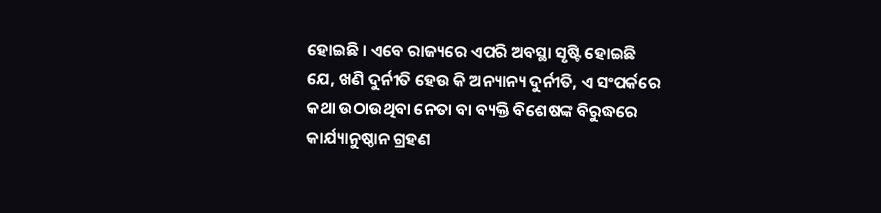ହୋଇଛି । ଏବେ ରାଜ୍ୟରେ ଏପରି ଅବସ୍ଥା ସୃଷ୍ଟି ହୋଇଛି ଯେ, ଖଣି ଦୁର୍ନୀତି ହେଉ କି ଅନ୍ୟାନ୍ୟ ଦୁର୍ନୀତି, ଏ ସଂପର୍କରେ କଥା ଉଠାଉଥିବା ନେତା ବା ବ୍ୟକ୍ତି ବିଶେଷଙ୍କ ବିରୁଦ୍ଧରେ କାର୍ଯ୍ୟାନୁଷ୍ଠାନ ଗ୍ରହଣ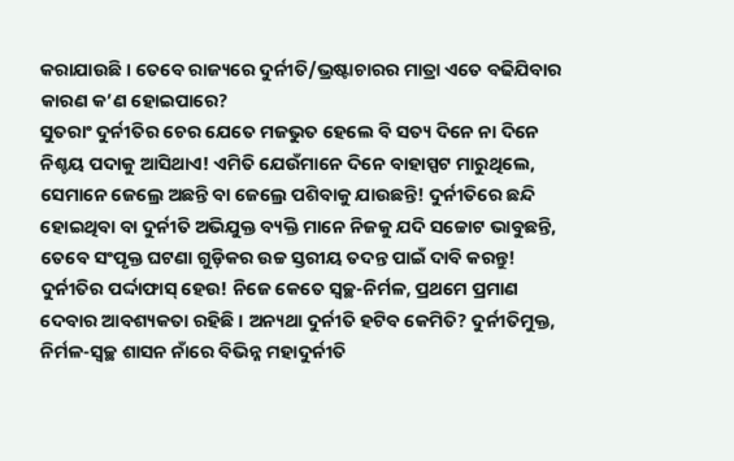କରାଯାଉଛି । ତେବେ ରାଜ୍ୟରେ ଦୁର୍ନୀତି/ଭ୍ରଷ୍ଟାଚାରର ମାତ୍ରା ଏତେ ବଢିଯିବାର କାରଣ କ’ଣ ହୋଇପାରେ?
ସୁତରାଂ ଦୁର୍ନୀତିର ଚେର ଯେତେ ମଜଭୁତ ହେଲେ ବି ସତ୍ୟ ଦିନେ ନା ଦିନେ ନିଶ୍ଚୟ ପଦାକୁ ଆସିଥାଏ! ଏମିତି ଯେଉଁମାନେ ଦିନେ ବାହାସ୍ପଟ ମାରୁଥିଲେ, ସେମାନେ ଜେଲ୍ରେ ଅଛନ୍ତି ବା ଜେଲ୍ରେ ପଶିବାକୁ ଯାଉଛନ୍ତି! ଦୁର୍ନୀତିରେ ଛନ୍ଦି ହୋଇଥିବା ବା ଦୁର୍ନୀତି ଅଭିଯୁକ୍ତ ବ୍ୟକ୍ତି ମାନେ ନିଜକୁ ଯଦି ସଚ୍ଚୋଟ ଭାବୁଛନ୍ତି, ତେବେ ସଂପୃକ୍ତ ଘଟଣା ଗୁଡ଼ିକର ଉଚ୍ଚ ସ୍ତରୀୟ ତଦନ୍ତ ପାଇଁ ଦାବି କରନ୍ତୁ! ଦୁର୍ନୀତିର ପର୍ଦ୍ଦାଫାସ୍ ହେଉ! ନିଜେ କେତେ ସ୍ୱଚ୍ଛ-ନିର୍ମଳ, ପ୍ରଥମେ ପ୍ରମାଣ ଦେବାର ଆବଶ୍ୟକତା ରହିଛି । ଅନ୍ୟଥା ଦୁର୍ନୀତି ହଟିବ କେମିତି? ଦୁର୍ନୀତିମୁକ୍ତ, ନିର୍ମଳ-ସ୍ୱଚ୍ଛ ଶାସନ ନାଁରେ ବିଭିନ୍ନ ମହାଦୁର୍ନୀତି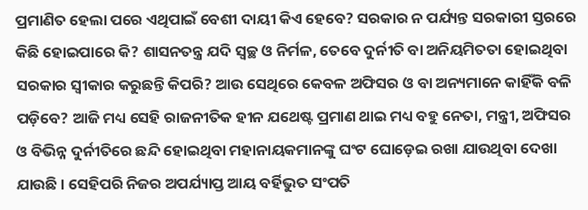ପ୍ରମାଣିତ ହେଲା ପରେ ଏଥିପାଇଁ ବେଶୀ ଦାୟୀ କିଏ ହେବେ? ସରକାର ନ ପର୍ଯ୍ୟନ୍ତ ସରକାରୀ ସ୍ତରରେ କିଛି ହୋଇପାରେ କି? ଶାସନତନ୍ତ୍ର ଯଦି ସ୍ୱଚ୍ଛ ଓ ନିର୍ମଳ, ତେବେ ଦୁର୍ନୀତି ବା ଅନିୟମିତତା ହୋଇଥିବା ସରକାର ସ୍ୱୀକାର କରୁଛନ୍ତି କିପରି? ଆଉ ସେଥିରେ କେବଳ ଅଫିସର ଓ ବା ଅନ୍ୟମାନେ କାହିଁକି ବଳି ପଡ଼ିବେ? ଆଜି ମଧ୍ୟ ସେହି ରାଜନୀତିକ ହୀନ ଯଥେଷ୍ଟ ପ୍ରମାଣ ଥାଇ ମଧ୍ୟ ବହୁ ନେତା, ମନ୍ତ୍ରୀ, ଅଫିସର ଓ ବିଭିନ୍ନ ଦୁର୍ନୀତିରେ ଛନ୍ଦି ହୋଇଥିବା ମହାନାୟକମାନଙ୍କୁ ଘଂଟ ଘୋଡ଼େଇ ରଖା ଯାଉଥିବା ଦେଖା ଯାଉଛି । ସେହିପରି ନିଜର ଅପର୍ଯ୍ୟାପ୍ତ ଆୟ ବର୍ହିଭୁତ ସଂପତି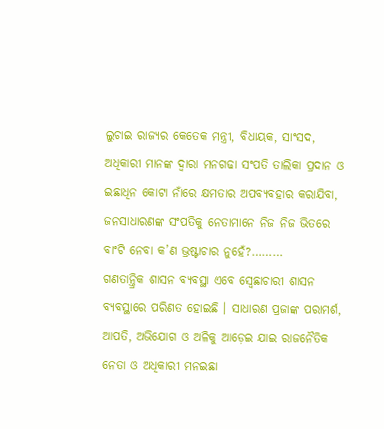ଲୁଚାଇ ରାଜ୍ୟର କେତେକ ମନ୍ତ୍ରୀ, ବିଧାୟକ, ସାଂସଦ, ଅଧିକାରୀ ମାନଙ୍କ ଦ୍ୱାରା ମନଗଢା ସଂପତି ତାଲିକା ପ୍ରଦାନ ଓ ଇଛାଧିନ କୋଟା ନାଁରେ କ୍ଷମତାର ଅପବ୍ୟବହାର କରାଯିବା, ଜନସାଧାରଣଙ୍କ ସଂପତିକୁ ନେତାମାନେ ନିଜ ନିଜ ଭିତରେ ବାଂଟି ନେବା କ’ଣ ଭ୍ରଷ୍ଟାଚାର ନୁହେଁ?………
ଗଣତାନ୍ତ୍ରିକ ଶାସନ ବ୍ୟବସ୍ଥା ଏବେ ସ୍ୱେଛାଚାରୀ ଶାସନ ବ୍ୟବସ୍ଥାରେ ପରିଣତ ହୋଇଛି । ସାଧାରଣ ପ୍ରଜାଙ୍କ ପରାମର୍ଶ, ଆପତି, ଅଭିଯୋଗ ଓ ଅଳିକୁ ଆଡ଼େଇ ଯାଇ ରାଜନୈତିକ ନେତା ଓ ଅଧିକାରୀ ମନଇଛା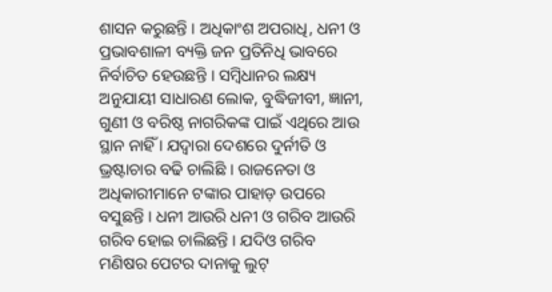ଶାସନ କରୁଛନ୍ତି । ଅଧିକାଂଶ ଅପରାଧି, ଧନୀ ଓ ପ୍ରଭାବଶାଳୀ ବ୍ୟକ୍ତି ଜନ ପ୍ରତିନିଧି ଭାବରେ ନିର୍ବାଚିତ ହେଉଛନ୍ତି । ସମ୍ବିଧାନର ଲକ୍ଷ୍ୟ ଅନୁଯାୟୀ ସାଧାରଣ ଲୋକ, ବୁଦ୍ଧିଜୀବୀ, ଜ୍ଞାନୀ, ଗୁଣୀ ଓ ବରିଷ୍ଠ ନାଗରିକଙ୍କ ପାଇଁ ଏଥିରେ ଆଉ ସ୍ଥାନ ନାହିଁ । ଯଦ୍ୱାରା ଦେଶରେ ଦୁର୍ନୀତି ଓ ଭ୍ରଷ୍ଟାଚାର ବଢି ଚାଲିଛି । ରାଜନେତା ଓ ଅଧିକାରୀମାନେ ଟଙ୍କାର ପାହାଡ଼ ଉପରେ ବସୁଛନ୍ତି । ଧନୀ ଆଉରି ଧନୀ ଓ ଗରିବ ଆଉରି ଗରିବ ହୋଇ ଚାଲିଛନ୍ତି । ଯଦିଓ ଗରିବ ମଣିଷର ପେଟର ଦାନାକୁ ଲୁଟ୍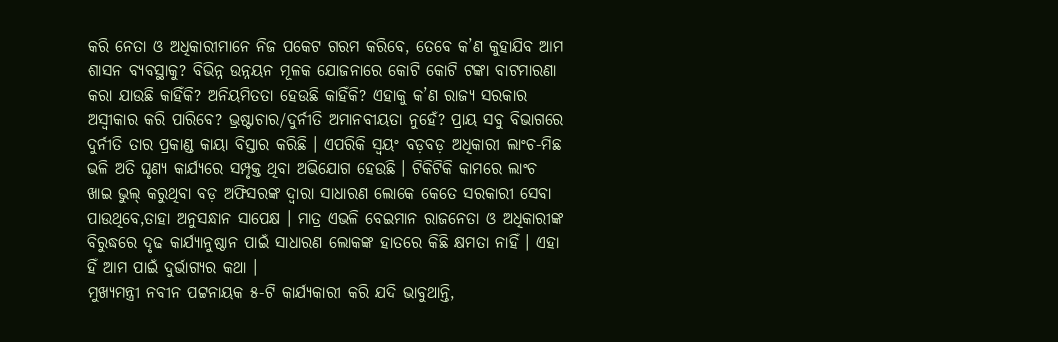କରି ନେତା ଓ ଅଧିକାରୀମାନେ ନିଜ ପକେଟ ଗରମ କରିବେ, ତେବେ କ’ଣ କୁହାଯିବ ଆମ ଶାସନ ବ୍ୟବସ୍ଥାକୁ? ବିଭିନ୍ନ ଉନ୍ନୟନ ମୂଳକ ଯୋଜନାରେ କୋଟି କୋଟି ଟଙ୍କା ବାଟମାରଣା କରା ଯାଉଛି କାହିଁକି? ଅନିୟମିତତା ହେଉଛି କାହିଁକି? ଏହାକୁ କ’ଣ ରାଜ୍ୟ ସରକାର ଅସ୍ୱୀକାର କରି ପାରିବେ? ଭ୍ରଷ୍ଟାଚାର/ଦୁର୍ନୀତି ଅମାନବୀୟତା ନୁହେଁ? ପ୍ରାୟ ସବୁ ବିଭାଗରେ ଦୁର୍ନୀତି ତାର ପ୍ରକାଣ୍ଡ କାୟା ବିସ୍ତାର କରିଛି । ଏପରିକି ସ୍ୱୟଂ ବଡ଼ବଡ଼ ଅଧିକାରୀ ଲାଂଚ-ମିଛ ଭଳି ଅତି ଘୃଣ୍ୟ କାର୍ଯ୍ୟରେ ସମ୍ପୃକ୍ତ ଥିବା ଅଭିଯୋଗ ହେଉଛି । ଟିକିଟିକି କାମରେ ଲାଂଚ ଖାଇ ଭୁଲ୍ କରୁଥିବା ବଡ଼ ଅଫିସରଙ୍କ ଦ୍ୱାରା ସାଧାରଣ ଲୋକେ କେତେ ସରକାରୀ ସେବା ପାଉଥିବେ,ତାହା ଅନୁସନ୍ଧାନ ସାପେକ୍ଷ । ମାତ୍ର ଏଭଳି ବେଇମାନ ରାଜନେତା ଓ ଅଧିକାରୀଙ୍କ ବିରୁଦ୍ଧରେ ଦୃଢ କାର୍ଯ୍ୟାନୁଷ୍ଠାନ ପାଇଁ ସାଧାରଣ ଲୋକଙ୍କ ହାତରେ କିଛି କ୍ଷମତା ନାହିଁ । ଏହା ହିଁ ଆମ ପାଇଁ ଦୁର୍ଭାଗ୍ୟର କଥା ।
ମୁଖ୍ୟମନ୍ତ୍ରୀ ନବୀନ ପଟ୍ଟନାୟକ ୫-ଟି କାର୍ଯ୍ୟକାରୀ କରି ଯଦି ଭାବୁଥାନ୍ତି,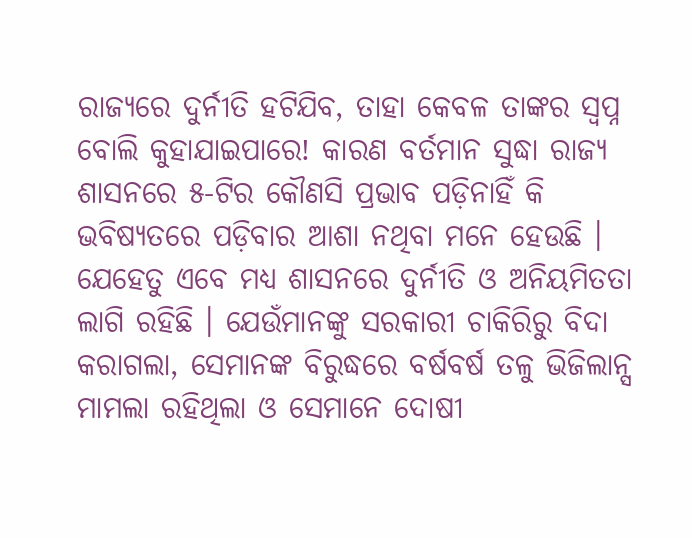ରାଜ୍ୟରେ ଦୁର୍ନୀତି ହଟିଯିବ, ତାହା କେବଳ ତାଙ୍କର ସ୍ୱପ୍ନ ବୋଲି କୁହାଯାଇପାରେ! କାରଣ ବର୍ତମାନ ସୁଦ୍ଧା ରାଜ୍ୟ ଶାସନରେ ୫-ଟିର କୌଣସି ପ୍ରଭାବ ପଡ଼ିନାହିଁ କି ଭବିଷ୍ୟତରେ ପଡ଼ିବାର ଆଶା ନଥିବା ମନେ ହେଉଛି । ଯେହେତୁ ଏବେ ମଧ୍ୟ ଶାସନରେ ଦୁର୍ନୀତି ଓ ଅନିୟମିତତା ଲାଗି ରହିଛି । ଯେଉଁମାନଙ୍କୁ ସରକାରୀ ଚାକିରିରୁ ବିଦା କରାଗଲା, ସେମାନଙ୍କ ବିରୁଦ୍ଧରେ ବର୍ଷବର୍ଷ ତଳୁ ଭିଜିଲାନ୍ସ ମାମଲା ରହିଥିଲା ଓ ସେମାନେ ଦୋଷୀ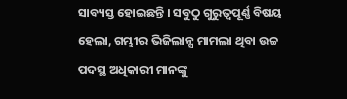ସାବ୍ୟସ୍ତ ହୋଇଛନ୍ତି । ସବୁଠୁ ଗୁରୁତ୍ୱପୂର୍ଣ୍ଣ ବିଷୟ ହେଲା, ଗମ୍ଭୀର ଭିଜିଲାନ୍ସ ମାମଲା ଥିବା ଉଚ୍ଚ ପଦସ୍ଥ ଅଧିକାରୀ ମାନଙ୍କୁ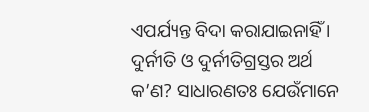ଏପର୍ଯ୍ୟନ୍ତ ବିଦା କରାଯାଇନାହିଁ । ଦୁର୍ନୀତି ଓ ଦୁର୍ନୀତିଗ୍ରସ୍ତର ଅର୍ଥ କ’ଣ? ସାଧାରଣତଃ ଯେଉଁମାନେ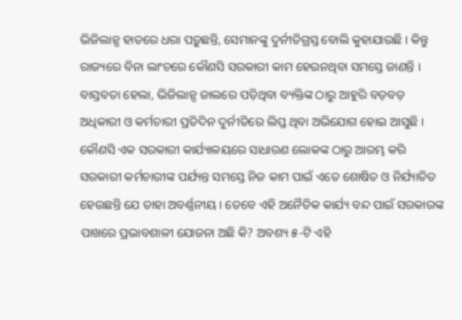ଭିଜିଲାନ୍ସ ହାତରେ ଧରା ପଡ଼ୁଛନ୍ତି, ସେମାନଙ୍କୁ ଦୁର୍ନୀତିଗ୍ରସ୍ତ ବୋଲି କୁହାଯାଉଛି । କିନ୍ତୁ ରାଜ୍ୟରେ ବିନା ଲାଂଚରେ କୌଣସି ସରକାରୀ କାମ ହେଉନଥିବା ସମସ୍ତେ ଜାଣନ୍ତି । ବାସ୍ତବତା ହେଲା, ଭିଜିଲାନ୍ସ ଜାଲରେ ପଡ଼ିଥିବା ବ୍ୟକ୍ତିଙ୍କ ଠାରୁ ଆହୁରି ବଡ଼ବଡ଼ ଅଧିକାରୀ ଓ କର୍ମଚାରୀ ପ୍ରତିଦିନ ଦୁର୍ନୀତିରେ ଲିପ୍ତ ଥିବା ଅଭିଯୋଗ ହୋଇ ଆସୁଛି । କୌଣସି ଏକ ସରକାରୀ କାର୍ଯ୍ୟାଳୟରେ ସାଧାରଣ ଲୋକଙ୍କ ଠାରୁ ଆରମ୍ଭ କରି ସରକାରୀ କର୍ମଚାରୀଙ୍କ ପର୍ଯ୍ୟନ୍ତ ସମସ୍ତେ ନିଜ କାମ ପାଇଁ ଏତେ ଶୋଷିତ ଓ ନିର୍ଯ୍ୟାତିତ ହେଉଛନ୍ତି ଯେ ତାହା ଅବର୍ଣ୍ଣନୀୟ । ତେବେ ଏହି ଅନୈତିକ କାର୍ଯ୍ୟ ବନ୍ଦ ପାଇଁ ସରକାରଙ୍କ ପାଖରେ ପ୍ରଭାବଶାଳୀ ଯୋଜନା ଅଛି କି? ଅବଶ୍ୟ ୫-ଟି ଏହି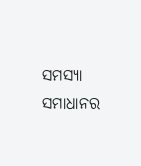ସମସ୍ୟା ସମାଧାନର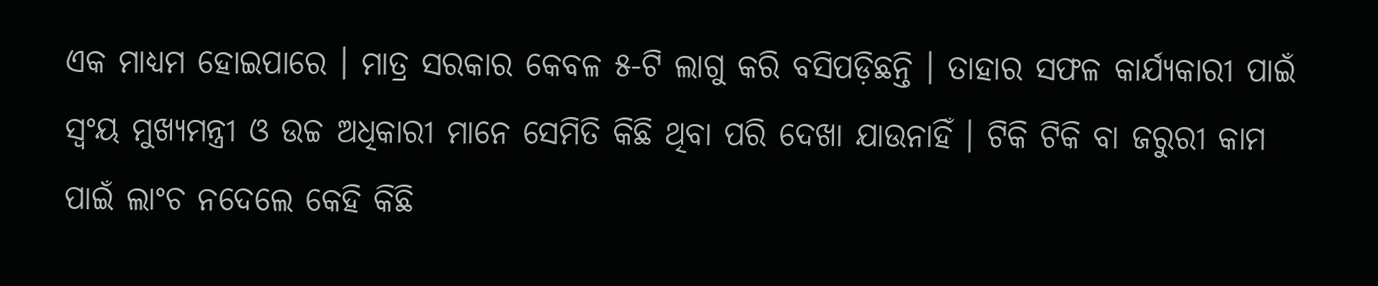ଏକ ମାଧ୍ୟମ ହୋଇପାରେ । ମାତ୍ର ସରକାର କେବଳ ୫-ଟି ଲାଗୁ କରି ବସିପଡ଼ିଛନ୍ତି । ତାହାର ସଫଳ କାର୍ଯ୍ୟକାରୀ ପାଇଁ ସ୍ୱଂୟ ମୁଖ୍ୟମନ୍ତ୍ରୀ ଓ ଉଚ୍ଚ ଅଧିକାରୀ ମାନେ ସେମିତି କିଛି ଥିବା ପରି ଦେଖା ଯାଉନାହିଁ । ଟିକି ଟିକି ବା ଜରୁରୀ କାମ ପାଇଁ ଲାଂଚ ନଦେଲେ କେହି କିଛି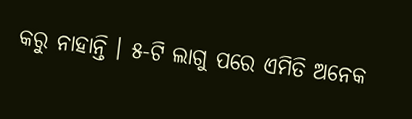କରୁ ନାହାନ୍ତି । ୫-ଟି ଲାଗୁ ପରେ ଏମିତି ଅନେକ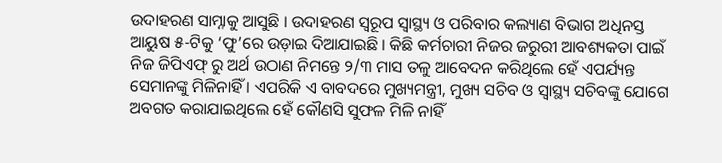ଉଦାହରଣ ସାମ୍ନାକୁ ଆସୁଛି । ଉଦାହରଣ ସ୍ୱରୂପ ସ୍ୱାସ୍ଥ୍ୟ ଓ ପରିବାର କଲ୍ୟାଣ ବିଭାଗ ଅଧିନସ୍ତ ଆୟୁଷ ୫-ଟିକୁ ‘ଫୁ’ରେ ଉଡ଼ାଇ ଦିଆଯାଇଛି । କିଛି କର୍ମଚାରୀ ନିଜର ଜରୁରୀ ଆବଶ୍ୟକତା ପାଇଁ ନିଜ ଜିପିଏଫ୍ ରୁ ଅର୍ଥ ଉଠାଣ ନିମନ୍ତେ ୨/୩ ମାସ ତଳୁ ଆବେଦନ କରିଥିଲେ ହେଁ ଏପର୍ଯ୍ୟନ୍ତ ସେମାନଙ୍କୁ ମିଳିନାହିଁ । ଏପରିକି ଏ ବାବଦରେ ମୁଖ୍ୟମନ୍ତ୍ରୀ, ମୁଖ୍ୟ ସଚିବ ଓ ସ୍ୱାସ୍ଥ୍ୟ ସଚିବଙ୍କୁ ଯୋଗେ ଅବଗତ କରାଯାଇଥିଲେ ହେଁ କୌଣସି ସୁଫଳ ମିଳି ନାହିଁ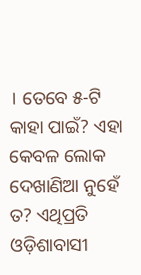। ତେବେ ୫-ଟି କାହା ପାଇଁ? ଏହା କେବଳ ଲୋକ ଦେଖାଣିଆ ନୁହେଁ ତ? ଏଥିପ୍ରତି ଓଡ଼ିଶାବାସୀ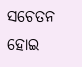ସଚେତନ ହୋଇ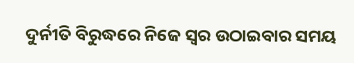ଦୁର୍ନୀତି ବିରୁଦ୍ଧରେ ନିଜେ ସ୍ୱର ଉଠାଇବାର ସମୟ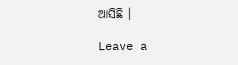ଆସିଛି ।

Leave a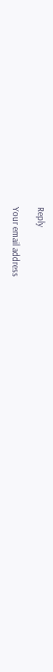Reply

Your email address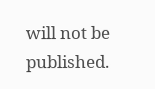will not be published.